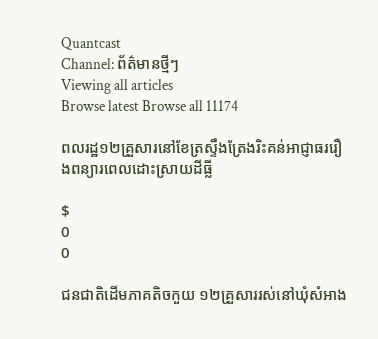Quantcast
Channel: ព័ត៌មានថ្មីៗ
Viewing all articles
Browse latest Browse all 11174

ពលរដ្ឋ១២គ្រួសារនៅខែត្រស្ទឹងត្រែងរិះគន់អាជ្ញាធររឿងពន្យារពេលដោះស្រាយដីធ្លី

$
0
0

ជនជាតិដើមភាគតិចកួយ ១២គ្រួសាររស់នៅឃុំសំអាង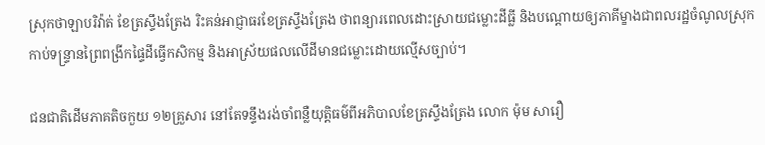ស្រុកថាឡាបរិវ៉ាត់ ខែត្រស្ទឹងត្រែង រិះគន់អាជ្ញាធរខែត្រស្ទឹងត្រែង ថាពន្យារពេលដោះស្រាយជម្លោះដីធ្លី និងបណ្តោយឲ្យភាគីម្ខាងជាពលរដ្ឋចំណូលស្រុក កាប់ទន្ទ្រានព្រៃពង្រីកផ្ទៃដីធ្វើកសិកម្ម និងអាស្រ័យផលលើដីមានជម្លោះដោយល្មើសច្បាប់។

ជនជាតិដើមភាគតិចកួយ ១២គ្រួសារ នៅតែទន្ទឹងរង់ចាំពន្លឺយុត្តិធម៌ពីអភិបាលខែត្រស្ទឹងត្រែង លោក ម៉ុម សារឿ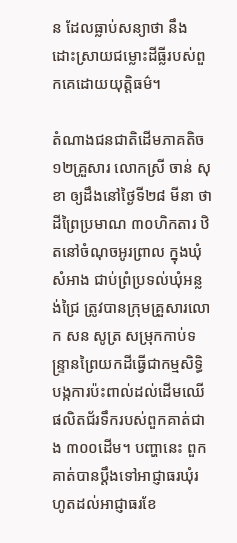ន ដែលធ្លាប់សន្យាថា នឹងដោះស្រាយជម្លោះដីធ្លីរបស់ពួកគេដោយយុត្តិធម៌។

តំណាងជនជាតិដើមភាគតិច ១២គ្រួសារ លោកស្រី ចាន់ សុខា ឲ្យដឹងនៅថ្ងៃទី២៨ មីនា ថា ដីព្រៃប្រមាណ ៣០ហិកតារ ឋិតនៅចំណុចអូរព្រាល ក្នុងឃុំសំអាង ជាប់ព្រំប្រទល់ឃុំអន្លង់ជ្រៃ ត្រូវបានក្រុមគ្រួសារលោក សន សូត្រ សម្រុកកាប់ទន្ទ្រានព្រៃយកដីធ្វើជាកម្មសិទ្ធិ បង្កការប៉ះពាល់ដល់ដើមឈើផលិតជ័រទឹករបស់ពួកគាត់ជាង ៣០០ដើម។ បញ្ហានេះ ពួកគាត់បានប្ដឹងទៅអាជ្ញាធរឃុំរហូតដល់អាជ្ញាធរខែ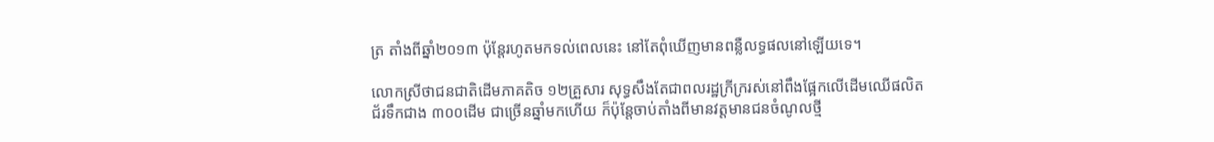ត្រ តាំងពីឆ្នាំ២០១៣ ប៉ុន្តែរហូតមកទល់ពេលនេះ នៅតែពុំឃើញមានពន្លឺលទ្ធផលនៅឡើយទេ។

លោកស្រីថាជនជាតិដើមភាគតិច ១២គ្រួសារ សុទ្ធសឹងតែជាពលរដ្ឋក្រីក្ររស់នៅពឹងផ្អែកលើដើមឈើផលិតជ័រទឹកជាង ៣០០ដើម ជាច្រើនឆ្នាំមកហើយ ក៏ប៉ុន្តែចាប់តាំងពីមានវត្តមានជនចំណូលថ្មី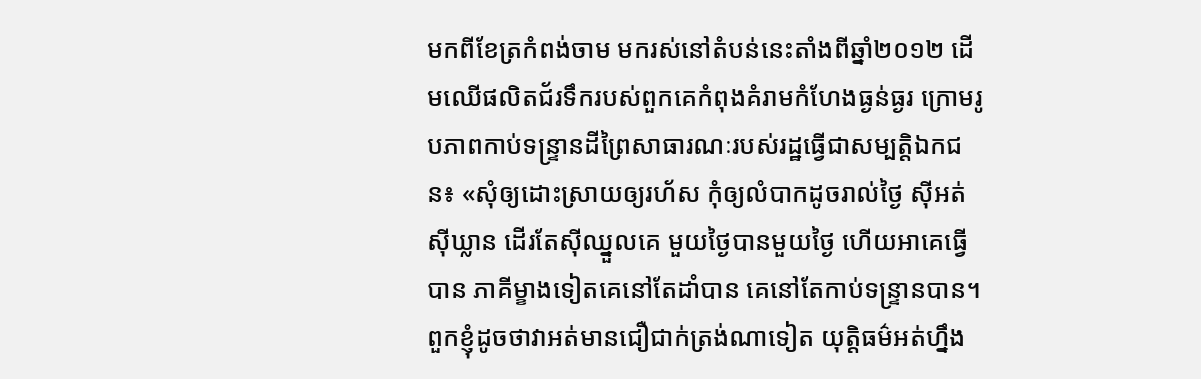មកពីខែត្រកំពង់ចាម មករស់នៅតំបន់នេះតាំងពីឆ្នាំ២០១២ ដើមឈើផលិតជ័រទឹករបស់ពួកគេកំពុងគំរាមកំហែងធ្ងន់ធ្ងរ ក្រោមរូបភាពកាប់ទន្ទ្រានដីព្រៃសាធារណៈរបស់រដ្ឋធ្វើជាសម្បត្តិឯកជន៖ «សុំឲ្យដោះស្រាយឲ្យរហ័ស កុំឲ្យលំបាកដូចរាល់ថ្ងៃ ស៊ីអត់ស៊ីឃ្លាន ដើរតែស៊ីឈ្នួលគេ មួយថ្ងៃបានមួយថ្ងៃ ហើយអាគេធ្វើបាន ភាគីម្ខាងទៀតគេនៅតែដាំបាន គេនៅតែកាប់ទន្ទ្រានបាន។ ពួកខ្ញុំដូចថាវាអត់មានជឿជាក់ត្រង់ណាទៀត យុត្តិធម៌អត់ហ្នឹង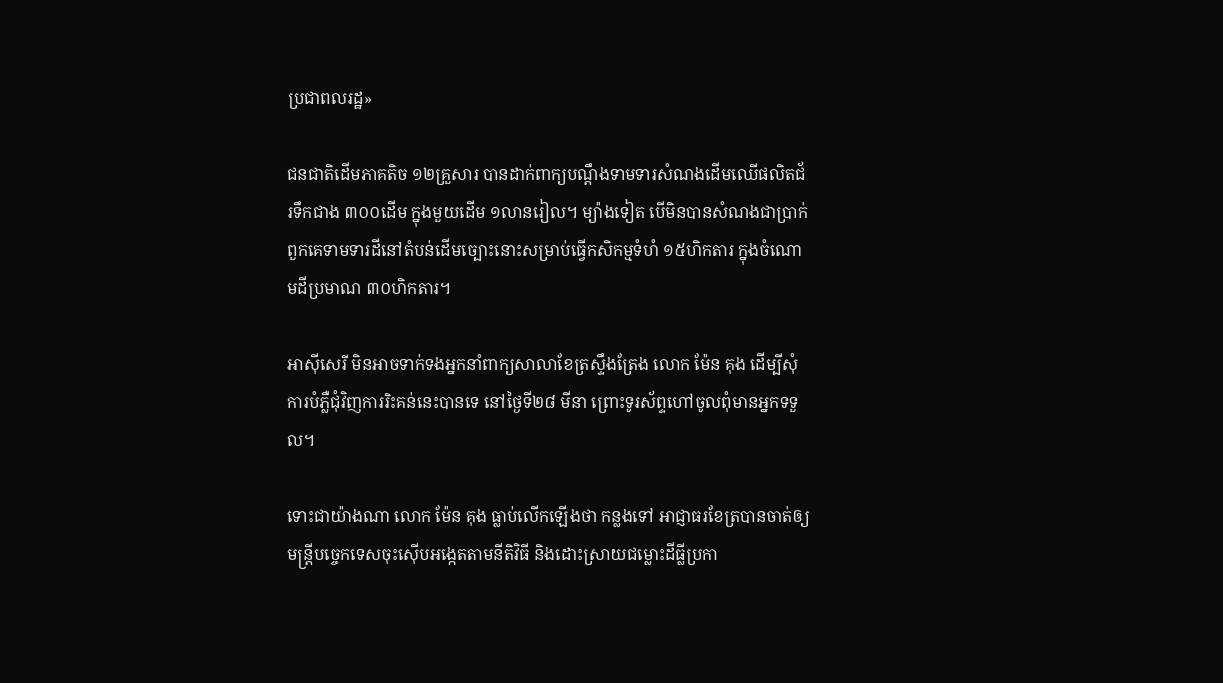ប្រជាពលរដ្ឋ»

ជនជាតិដើមភាគតិច ១២គ្រួសារ បានដាក់ពាក្យបណ្ដឹងទាមទារសំណងដើមឈើផលិតជ័រទឹកជាង ៣០០ដើម ក្នុងមួយដើម ១លានរៀល។ ម្យ៉ាងទៀត បើមិនបានសំណងជាប្រាក់ ពួកគេទាមទារដីនៅតំបន់ដើមច្បោះនោះសម្រាប់ធ្វើកសិកម្មទំហំ ១៥ហិកតារ ក្នុងចំណោមដីប្រមាណ ៣០ហិកតារ។

អាស៊ីសេរី មិនអាចទាក់ទងអ្នកនាំពាក្យសាលាខែត្រស្ទឹងត្រែង លោក ម៉ែន គុង ដើម្បីសុំការបំភ្លឺជុំវិញការរិះគន់នេះបានទេ នៅថ្ងៃទី២៨ មីនា ព្រោះទូរស័ព្ទហៅចូលពុំមានអ្នកទទួល។

ទោះជាយ៉ាងណា លោក ម៉ែន គុង ធ្លាប់លើកឡើងថា កន្លងទៅ អាជ្ញាធរខែត្របានចាត់ឲ្យមន្ត្រីបច្ចេកទេសចុះស៊ើបអង្កេតតាមនីតិវិធី និងដោះស្រាយជម្លោះដីធ្លីប្រកា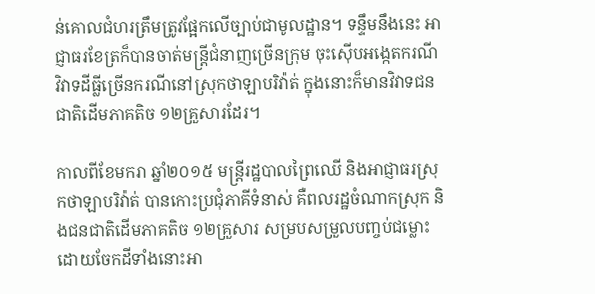ន់គោលជំហរត្រឹមត្រូវផ្អែកលើច្បាប់ជាមូលដ្ឋាន។ ទន្ទឹមនឹងនេះ អាជ្ញាធរខែត្រក៏បានចាត់មន្ត្រីជំនាញច្រើនក្រុម ចុះស៊ើបអង្កេតករណីវិវាទដីធ្លីច្រើនករណីនៅស្រុកថាឡាបរិវ៉ាត់ ក្នុងនោះក៏មានវិវាទជនជាតិដើមភាគតិច ១២គ្រួសារដែរ។

កាលពីខែមករា ឆ្នាំ២០១៥ មន្ត្រីរដ្ឋបាលព្រៃឈើ និងអាជ្ញាធរស្រុកថាឡាបរិវ៉ាត់ បានកោះប្រជុំភាគីទំនាស់ គឺពលរដ្ឋចំណាកស្រុក និងជនជាតិដើមភាគតិច ១២គ្រួសារ សម្របសម្រួលបញ្ចប់ជម្លោះដោយចែកដីទាំងនោះអា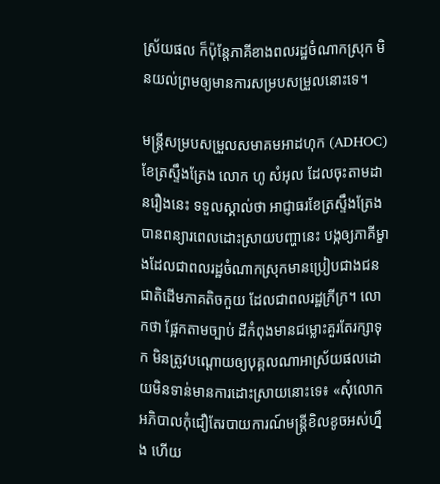ស្រ័យផល ក៏ប៉ុន្តែភាគីខាងពលរដ្ឋចំណាកស្រុក មិនយល់ព្រមឲ្យមានការសម្របសម្រួលនោះទេ។

មន្ត្រីសម្របសម្រួលសមាគមអាដហុក (ADHOC) ខែត្រស្ទឹងត្រែង លោក ហូ សំអុល ដែលចុះតាមដានរឿងនេះ ទទួលស្គាល់ថា អាជ្ញាធរខែត្រស្ទឹងត្រែង បានពន្យារពេលដោះស្រាយបញ្ហានេះ បង្កឲ្យភាគីម្ខាងដែលជាពលរដ្ឋចំណាកស្រុកមានប្រៀបជាងជនជាតិដើមភាគតិចកួយ ដែលជាពលរដ្ឋក្រីក្រ។ លោកថា ផ្អែកតាមច្បាប់ ដីកំពុងមានជម្លោះគួរតែរក្សាទុក មិនត្រូវបណ្តោយឲ្យបុគ្គលណាអាស្រ័យផលដោយមិនទាន់មានការដោះស្រាយនោះទេ៖ «សុំលោកអភិបាលកុំជឿតែរបាយការណ៍មន្ត្រីខិលខូចអស់ហ្នឹង ហើយ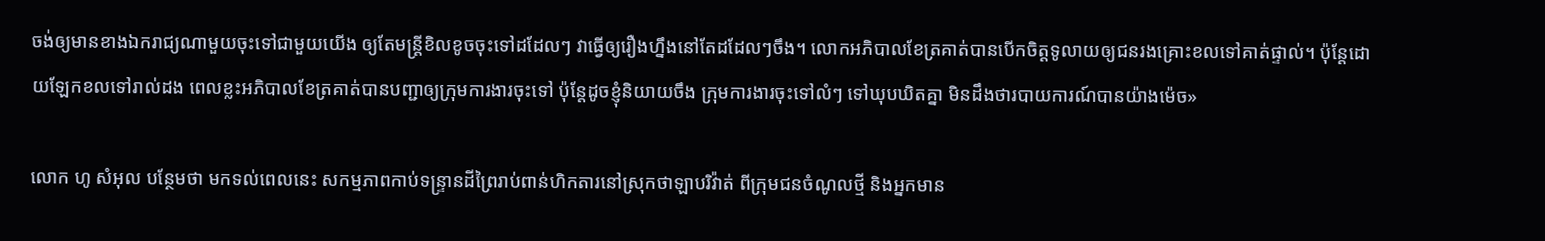ចង់ឲ្យមានខាងឯករាជ្យណាមួយចុះទៅជាមួយយើង ឲ្យតែមន្ត្រីខិលខូចចុះទៅដដែលៗ វាធ្វើឲ្យរឿងហ្នឹងនៅតែដដែលៗចឹង។ លោកអភិបាលខែត្រគាត់បានបើកចិត្តទូលាយឲ្យជនរងគ្រោះខលទៅគាត់ផ្ទាល់។ ប៉ុន្តែដោយឡែកខលទៅរាល់ដង ពេលខ្លះអភិបាលខែត្រគាត់បានបញ្ជាឲ្យក្រុមការងារចុះទៅ ប៉ុន្តែដូចខ្ញុំនិយាយចឹង ក្រុមការងារចុះទៅលំៗ ទៅឃុបឃិតគ្នា មិនដឹងថារបាយការណ៍បានយ៉ាងម៉េច»

លោក ហូ សំអុល បន្ថែមថា មកទល់ពេលនេះ សកម្មភាពកាប់ទន្ទ្រានដីព្រៃរាប់ពាន់ហិកតារនៅស្រុកថាឡាបរិវ៉ាត់ ពីក្រុមជនចំណូលថ្មី និងអ្នកមាន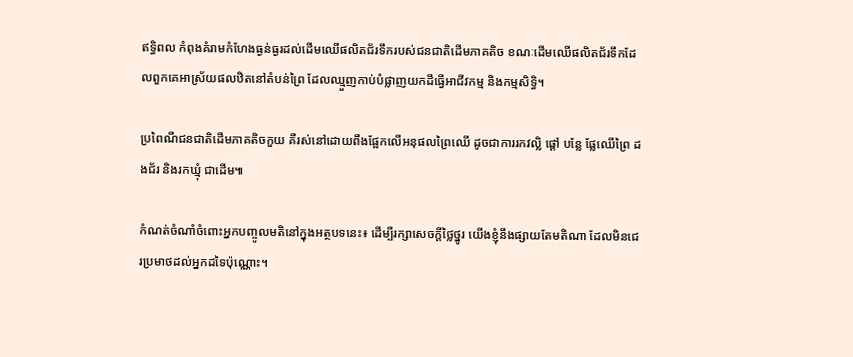ឥទ្ធិពល កំពុងគំរាមកំហែងធ្ងន់ធ្ងរដល់ដើមឈើផលិតជ័រទឹករបស់ជនជាតិដើមភាគតិច ខណៈដើមឈើផលិតជ័រទឹកដែលពួកគេអាស្រ័យផលឋិតនៅតំបន់ព្រៃ ដែលឈ្មួញកាប់បំផ្លាញយកដីធ្វើអាជីវកម្ម និងកម្មសិទ្ធិ។

ប្រពៃណីជនជាតិដើមភាគតិចកួយ គឺរស់នៅដោយពឹងផ្អែកលើអនុផលព្រៃឈើ ដូចជាការរកវល្លិ ផ្ដៅ បន្លែ ផ្លែឈើព្រៃ ដងជ័រ និងរកឃ្មុំ ជាដើម៕

កំណត់ចំណាំចំពោះអ្នកបញ្ចូលមតិនៅក្នុងអត្ថបទនេះ៖ ដើម្បីរក្សាសេចក្ដីថ្លៃថ្នូរ យើងខ្ញុំនឹងផ្សាយតែមតិណា ដែលមិនជេរប្រមាថដល់អ្នកដទៃប៉ុណ្ណោះ។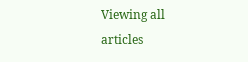Viewing all articles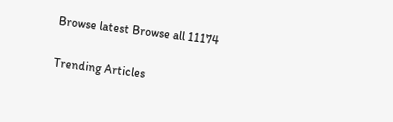Browse latest Browse all 11174

Trending Articles